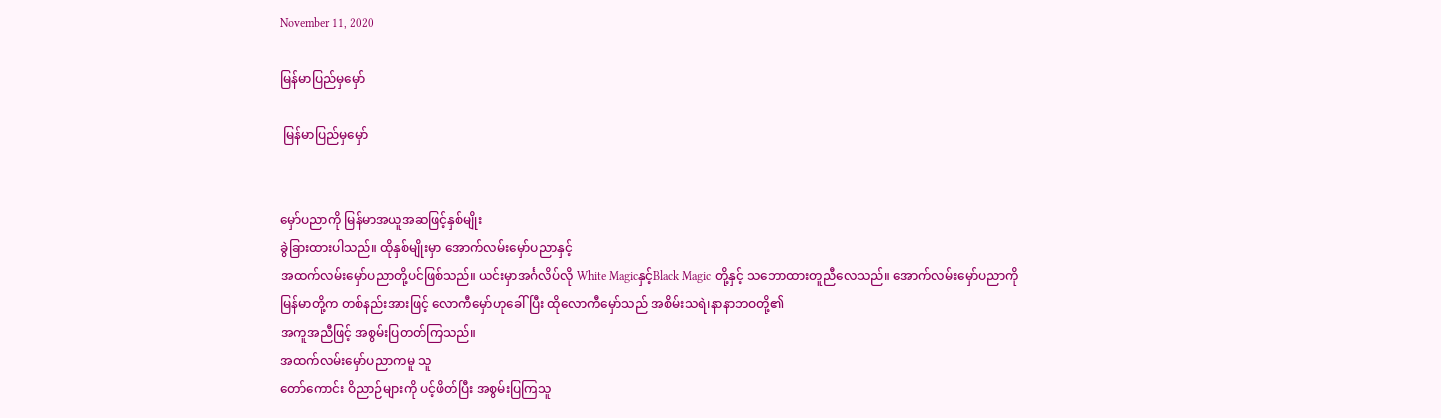November 11, 2020

မြန်မာပြည်မှမှော်

 မြန်မာပြည်မှမှော်


မှော်ပညာကို မြန်မာအယူအဆဖြင့်နှစ်မျိုး
ခွဲခြားထားပါသည်။ ထိုနှစ်မျိုးမှာ အောက်လမ်းမှော်ပညာနှင့်
အထက်လမ်းမှော်ပညာတို့ပင်ဖြစ်သည်။ ယင်းမှာအင်္ဂလိပ်လို White Magicနှင့်Black Magic တို့နှင့် သဘောထားတူညီလေသည်။ အောက်လမ်းမှော်ပညာကို မြန်မာတို့က တစ်နည်းအားဖြင့် လောကီမှော်ဟုခေါ်ပြီး ထိုလောကီမှော်သည် အစိမ်းသရဲ၊နာနာဘဝတို့၏
အကူအညီဖြင့် အစွမ်းပြတတ်ကြသည်။
အထက်လမ်းမှော်ပညာကမူ သူ
တော်ကောင်း ဝိညာဉ်များကို ပင့်ဖိတ်ပြီး အစွမ်းပြကြသူ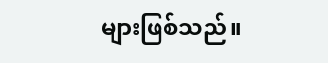များဖြစ်သည်။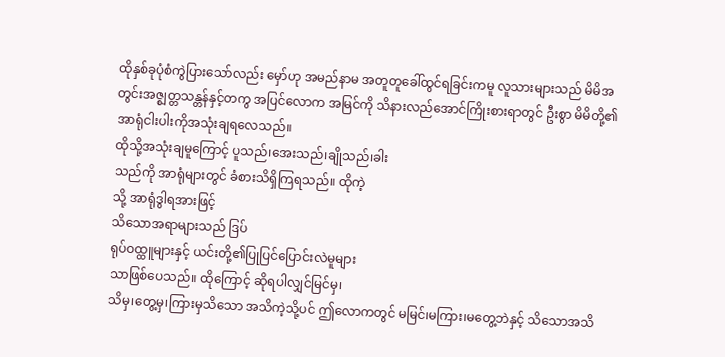ထိုနှစ်ခုပုံစံကွဲပြားသော်လည်း မှော်ဟု အမည်နာမ အတူတူခေါ်ထွင်ရခြင်းကမူ လူသားများသည် မိမိအတွင်းအဇ္စျတ္တသန္တန်နှင့်တကွ အပြင်လောက အမြင်ကို သိနားလည်အောင်ကြိုးစားရာတွင် ဦးစွာ မိမိတို့၏ အာရုံငါးပါးကိုအသုံးချရလေသည်။
ထိုသို့အသုံးချမူကြောင့် ပူသည်၊အေးသည်၊ချိုသည်၊ခါး
သည်ကို အာရုံများတွင် ခံစားသိရှိကြရသည်။ ထိုကဲ့
သို့ အာရုံဒွါရအားဖြင့်
သိသောအရာများသည် ဒြပ်
ရုပ်ဝထ္ထူများနှင့် ယင်းတို့၏ပြုပြင်ပြောင်းလဲမူများ
သာဖြစ်ပေသည်။ ထိုကြောင့် ဆိုရပါလျှင်မြင်မှ၊
သိမှ၊တွေ့မှ၊ကြားမှသိသော အသိကဲ့သို့ပင် ဤလောကတွင် မမြင်၊မကြား၊မတွေ့ဘဲနှင့် သိသောအသိ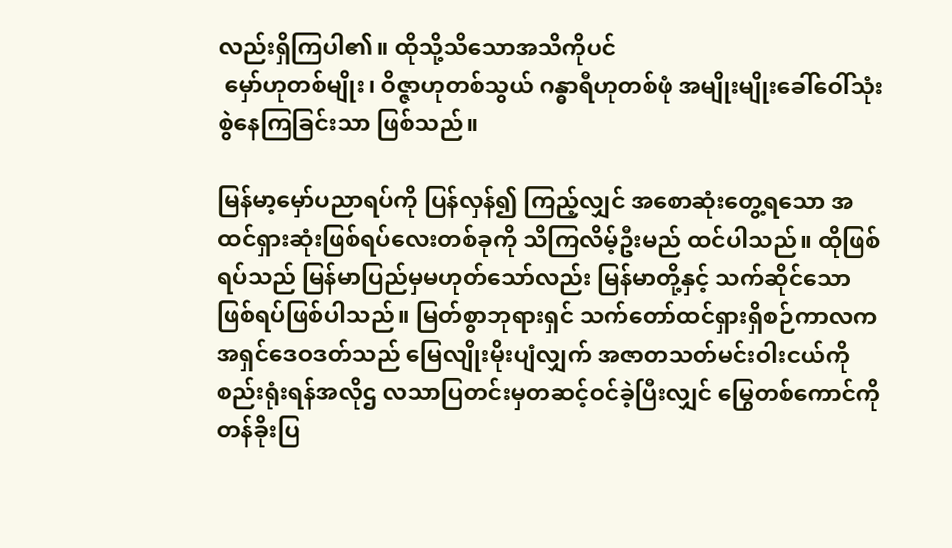လည်းရှိကြပါ၏။ ထိုသို့သိသောအသိကိုပင်
 မှော်ဟုတစ်မျိုး၊ ဝိဇ္ဇာဟုတစ်သွယ် ဂန္ဓာရီဟုတစ်ဖုံ အမျိုးမျိုးခေါ်ဝေါ်သုံးစွဲနေကြခြင်းသာ ဖြစ်သည်။

မြန်မာ့မှော်ပညာရပ်ကို ပြန်လှန်၍ ကြည့်လျှင် အစောဆုံးတွေ့ရသော အထင်ရှားဆုံးဖြစ်ရပ်လေးတစ်ခုကို သိကြလိမ့်ဦးမည် ထင်ပါသည်။ ထိုဖြစ်ရပ်သည် မြန်မာပြည်မှမဟုတ်သော်လည်း မြန်မာတို့နှင့် သက်ဆိုင်သောဖြစ်ရပ်ဖြစ်ပါသည်။ မြတ်စွာဘုရားရှင် သက်တော်ထင်ရှားရှိစဉ်ကာလက အရှင်ဒေဝဒတ်သည် မြေလျိုးမိုးပျံလျှက် အဇာတသတ်မင်းဝါးငယ်ကို စည်းရုံးရန်အလိုဌ လသာပြတင်းမှတဆင့်ဝင်ခဲ့ပြီးလျှင် မြွေတစ်ကောင်ကို တန်ခိုးပြ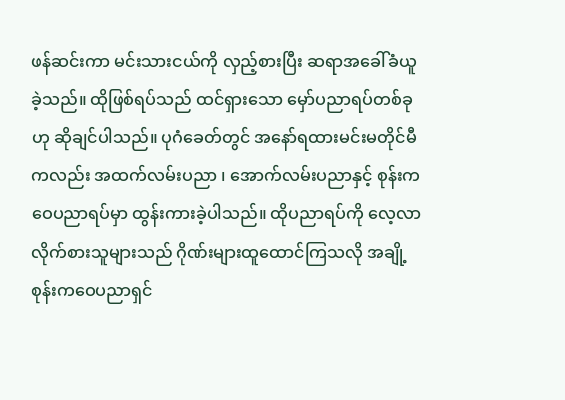ဖန်ဆင်းကာ မင်းသားငယ်ကို လှည့်စားပြီး ဆရာအခေါ်ခံယူခဲ့သည်။ ထိုဖြစ်ရပ်သည် ထင်ရှားသော မှော်ပညာရပ်တစ်ခုဟု ဆိုချင်ပါသည်။ ပုဂံခေတ်တွင် အနော်ရထားမင်းမတိုင်မီကလည်း အထက်လမ်းပညာ ၊ အောက်လမ်းပညာနှင့် စုန်းကဝေပညာရပ်မှာ ထွန်းကားခဲ့ပါသည်။ ထိုပညာရပ်ကို လေ့လာလိုက်စားသူများသည် ဂိုဏ်းများထူထောင်ကြသလို အချို့စုန်းကဝေပညာရှင်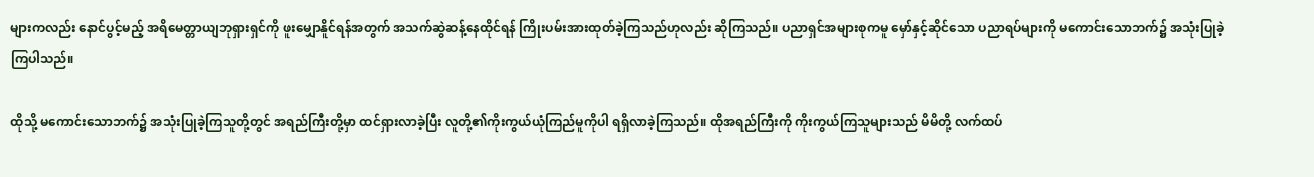များကလည်း နောင်ပွင့်မည့် အရိမေတ္တာယျဘုရှားရှင်ကို ဖူးမျှောနိူင်ရန်အတွက် အသက်ဆွဲဆန့်နေထိုင်ရန် ကြိုးပမ်းအားထုတ်ခဲ့ကြသည်ဟုလည်း ဆိုကြသည်။ ပညာရှင်အများစုကမူ မှော်နှင့်ဆိုင်သော ပညာရပ်များကို မကောင်းသောဘက်၌ အသုံးပြုခဲ့ကြပါသည်။

ထိုသို့ မကောင်းသောဘက်၌ အသုံးပြုခဲ့ကြသူတို့တွင် အရည်ကြီးတို့မှာ ထင်ရှားလာခဲ့ပြီး လူတို့၏ကိုးကွယ်ယုံကြည်မူကိုပါ ရရှိလာခဲ့ကြသည်။ ထိုအရည်ကြီးကို ကိုးကွယ်ကြသူများသည် မိမိတို့ လက်ထပ်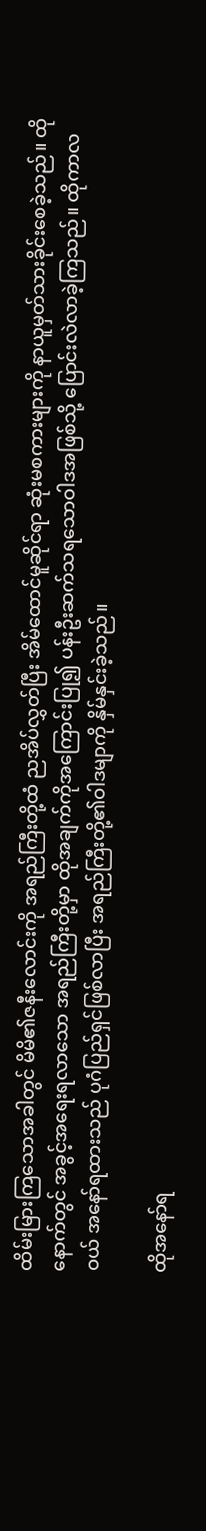ထိမ်းမြားကြသောအခါတွင် မိမိ၏ဇနီးလောင်းကို အရည်ကြီးတို့ထံ ညအိပ်လွှတ်ပြီး အိမ်ထောင်မူဆိုင်ရာ ဆုံးမစကားများကို နာယူမှတ်သားခိုင်းစေခဲ့သည်။ ထိုနောက်တွင် အခွင့်အရေးရလာသော အရည်ကြီးတို့မှာ ထိုအချက်ကိုအကြောင်းပြု၍ ပန်းဦးဆက်သရသောဝါဒအဖြစ်သို့ ပြောင်းလဲလာခဲ့ကြသည်။ ထိုကာလဝယ် အနော်ရထားသည် ပုဂံပြည်ရှင်ဖြစ်လာပြီး အရည်ကြီးတို့၏ဝါဒမျာကို နှိမ်နှင်းခဲ့သည်။

ထိုအနော်ရ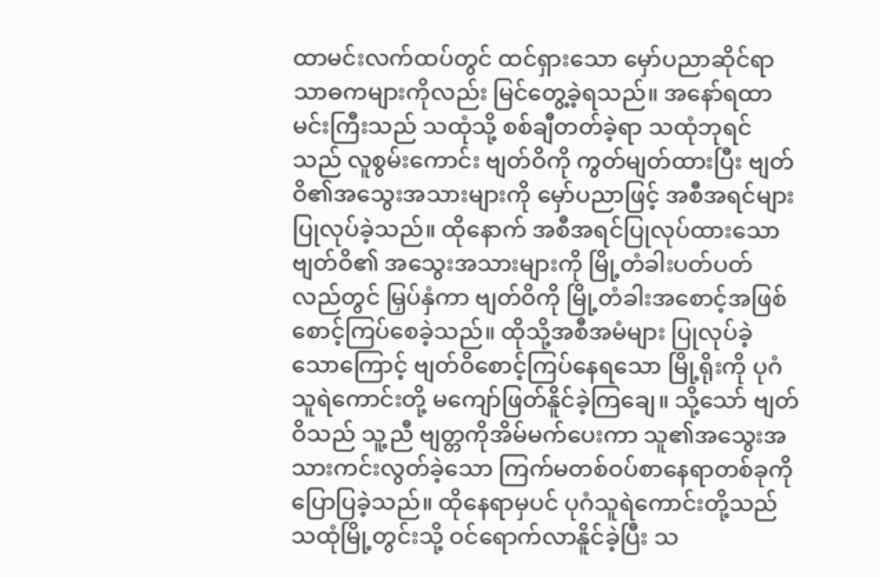ထာမင်းလက်ထပ်တွင် ထင်ရှားသော မှော်ပညာဆိုင်ရာ သာဓကများကိုလည်း မြင်တွေ့ခဲ့ရသည်။ အနော်ရထာမင်းကြီးသည် သထုံသို့ စစ်ချီတတ်ခဲ့ရာ သထုံဘုရင်သည် လူစွမ်းကောင်း ဗျတ်ဝိကို ကွတ်မျတ်ထားပြီး ဗျတ်ဝိ၏အသွေးအသားများကို မှော်ပညာဖြင့် အစီအရင်များ ပြုလုပ်ခဲ့သည်။ ထိုနောက် အစီအရင်ပြုလုပ်ထားသော ဗျတ်ဝိ၏ အသွေးအသားများကို မြို့တံခါးပတ်ပတ်လည်တွင် မြှပ်နှံကာ ဗျတ်ဝိကို မြို့တံခါးအစောင့်အဖြစ် စောင့်ကြပ်စေခဲ့သည်။ ထိုသို့အစီအမံများ ပြုလုပ်ခဲ့သောကြောင့် ဗျတ်ဝိစောင့်ကြပ်နေရသော မြို့ရိုးကို ပုဂံသူရဲကောင်းတို့ မကျော်ဖြတ်နိူင်ခဲ့ကြချေ။ သို့သော် ဗျတ်ဝိသည် သူ့ညီ ဗျတ္တကိုအိမ်မက်ပေးကာ သူ၏အသွေးအသားကင်းလွတ်ခဲ့သော ကြက်မတစ်ဝပ်စာနေရာတစ်ခုကို ပြောပြခဲ့သည်။ ထိုနေရာမှပင် ပုဂံသူရဲကောင်းတို့သည် သထုံမြို့တွင်းသို့ ဝင်ရောက်လာနိူင်ခဲ့ပြီး သ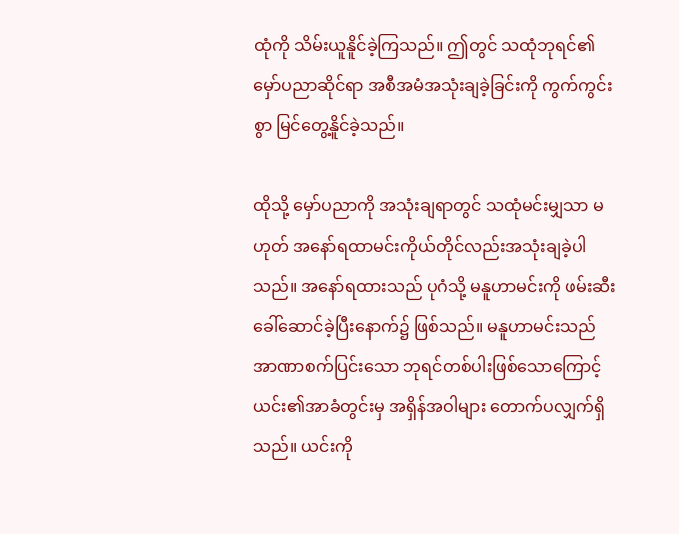ထုံကို သိမ်းယူနိူင်ခဲ့ကြသည်။ ဤတွင် သထုံဘုရင်၏ မှော်ပညာဆိုင်ရာ အစီအမံအသုံးချခဲ့ခြင်းကို ကွက်ကွင်းစွာ မြင်တွေ့နိူင်ခဲ့သည်။

ထိုသို့ မှော်ပညာကို အသုံးချရာတွင် သထုံမင်းမျှသာ မဟုတ် အနော်ရထာမင်းကိုယ်တိုင်လည်းအသုံးချခဲ့ပါသည်။ အနော်ရထားသည် ပုဂံသို့ မနူဟာမင်းကို ဖမ်းဆီးခေါ်ဆောင်ခဲ့ပြီးနောက်၌ ဖြစ်သည်။ မနူဟာမင်းသည် အာဏာစက်ပြင်းသော ဘုရင်တစ်ပါးဖြစ်သောကြောင့် ယင်း၏အာခံတွင်းမှ အရှိန်အဝါများ တောက်ပလျှက်ရှိသည်။ ယင်းကို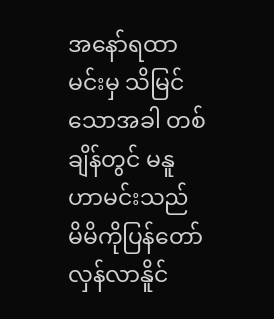အနော်ရထာမင်းမှ သိမြင်သောအခါ တစ်ချိန်တွင် မနူဟာမင်းသည် မိမိကိုပြန်တော်လှန်လာနိူင်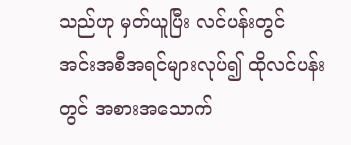သည်ဟု မှတ်ယူပြီး လင်ပန်းတွင် အင်းအစီအရင်များလုပ်၍ ထိုလင်ပန်းတွင် အစားအသောက်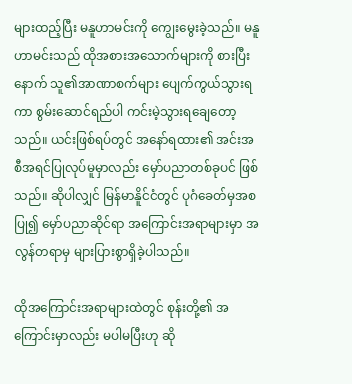များထည့်ပြီး မနူဟာမင်းကို ကျွေးမွေးခဲ့သည်။ မနူဟာမင်းသည် ထိုအစားအသောက်များကို စားပြီးနောက် သူ၏အာဏာစက်များ ပျေက်ကွယ်သွားရကာ စွမ်းဆောင်ရည်ပါ ကင်းမဲ့သွားရချေတော့သည်။ ယင်းဖြစ်ရပ်တွင် အနော်ရထား၏ အင်းအစီအရင်ပြုလုပ်မူမှာလည်း မှော်ပညာတစ်ခုပင် ဖြစ်သည်။ ဆိုပါလျှင် မြန်မာနိူင်ငံတွင် ပုဂံခေတ်မှအစပြု၍ မှော်ပညာဆိုင်ရာ အကြောင်းအရာများမှာ အလွန်တရာမှ များပြားစွာရှိခဲ့ပါသည်။

ထိုအကြောင်းအရာများထဲတွင် စုန်းတို့၏ အကြောင်းမှာလည်း မပါမပြီးဟု ဆို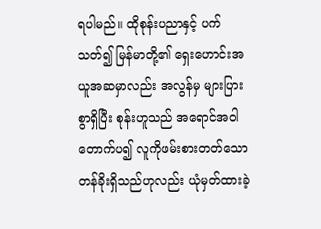ရပါမည်။ ထိုစုန်းပညာနှင့် ပက်သတ်၍ မြန်မာတို့၏ ရှေးဟောင်းအယူအဆမှာလည်း အလွန်မှ များပြားစွာရှိပြီး စုန်းဟူသည် အရောင်အဝါတောက်ပ၍ လူကိုဖမ်းစားတတ်သော တန်ခိုးရှိသည်ဟုလည်း ယုံမှတ်ထားခဲ့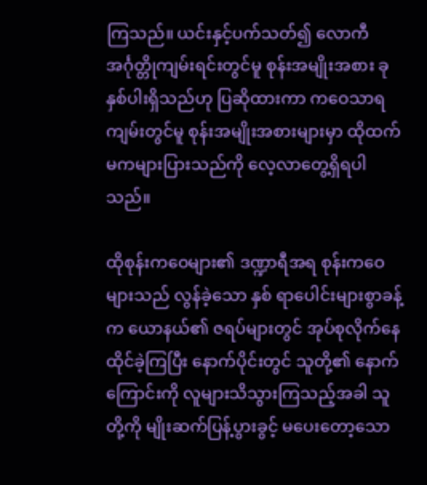ကြသည်။ ယင်းနှင့်ပက်သတ်၍ လောကီအင်္ဂုတ္တိုကျမ်းရင်းတွင်မူ စုန်းအမျိုးအစား ခုနှစ်ပါးရှိသည်ဟု ပြဆိုထားကာ ကဝေသာရကျမ်းတွင်မူ စုန်းအမျိုးအစားများမှာ ထိုထက်မကများပြားသည်ကို လေ့လာတွေ့ရှိရပါသည်။

ထိုစုန်းကဝေများ၏ ဒဏ္ဍာရီအရ စုန်းကဝေများသည် လွန်ခဲ့သော နှစ် ရာပေါင်းများစွာခန့်က ယောနယ်၏ ဇရပ်များတွင် အုပ်စုလိုက်နေထိုင်ခဲ့ကြပြီး နောက်ပိုင်းတွင် သူတို့၏ နောက်ကြောင်းကို လူများသိသွားကြသည့်အခါ သူတို့ကို မျိုးဆက်ပြန့်ပွားခွင့် မပေးတော့သော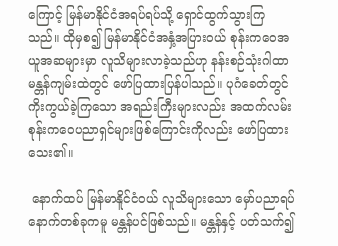ကြောင့် မြန်မာနိုင်ငံအရပ်ရပ်သို့ ရှောင်ထွက်သွားကြသည်။ ထိုမှစ၍ မြန်မာနိုင်ငံအနှံ့အပြားဝယ် စုန်းကဝေအယူအဆများမှာ လူသိများလာခဲ့သည်ဟု နန်းစဉ်သုံးဂါထာမန္တန်ကျမ်းထဲတွင် ဖော်ပြထားပြန်ပါသည်။ ပုဂံခေတ်တွင် ကိုးကွယ်ခဲ့ကြသော အရည်းကြီးများလည်း အထက်လမ်း စုန်းကဝေပညာရှင်များဖြစ်ကြောင်းကိုလည်း ဖော်ပြထားသေး၏။

 နောက်ထပ် မြန်မာနိူင်ငံဝယ် လူသိများသော မှော်ပညာရပ်နောက်တစ်ခုကမူ မန္တန်ပင်ဖြစ်သည်။ မန္တန်နှင့် ပတ်သက်၍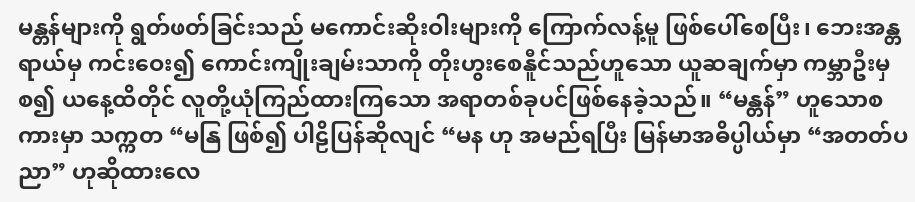မန္တန်များကို ရွတ်ဖတ်ခြင်းသည် မကောင်းဆိုးဝါးများကို ကြောက်လန့်မူ ဖြစ်ပေါ်စေပြီး၊ ဘေးအန္တရာယ်မှ ကင်းဝေး၍ ကောင်းကျိုးချမ်းသာကို တိုးဟွးစေနီူင်သည်ဟူသော ယူဆချက်မှာ ကမ္ဘာဦးမှ စ၍ ယနေ့ထိတိုင် လူတို့ယုံကြည်ထားကြသော အရာတစ်ခုပင်ဖြစ်နေခဲ့သည်။ “မန္တန်” ဟူသောစကားမှာ သက္ကတ “မနြ ဖြစ်၍ ပါဠိပြန်ဆိုလျင် “မန ဟု အမည်ရပြီး မြန်မာအဓိပ္ပါယ်မှာ “အတတ်ပညာ” ဟုဆိုထားလေ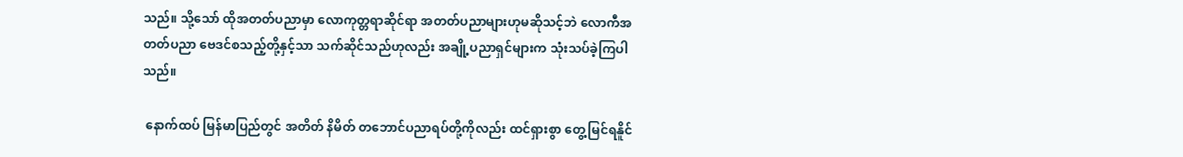သည်။ သို့သော် ထိုအတတ်ပညာမှာ လောကုတ္တရာဆိုင်ရာ အတတ်ပညာများဟုမဆိုသင့်ဘဲ လောကီအတတ်ပညာ ဗေဒင်စသည့်တို့နှင့်သာ သက်ဆိုင်သည်ဟုလည်း အချို့ပညာရှင်များက သုံးသပ်ခဲ့ကြပါသည်။

 နောက်ထပ် မြန်မာပြည်တွင် အတိတ် နိမိတ် တဘောင်ပညာရပ်တို့ကိုလည်း ထင်ရှားစွာ တွေ့မြင်ရနိူင်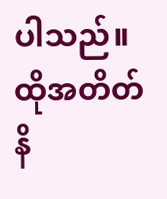ပါသည်။ ထိုအတိတ်နိ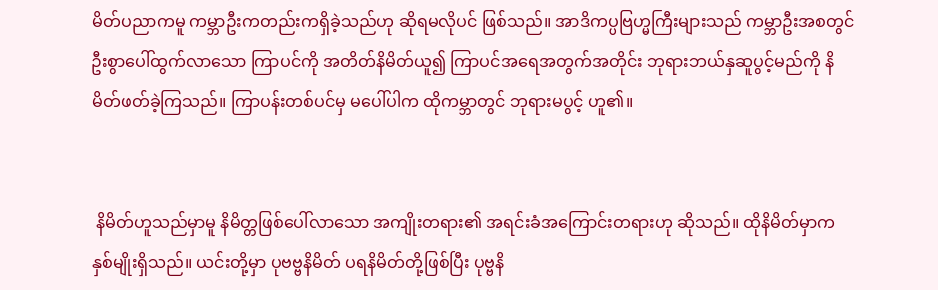မိတ်ပညာကမူ ကမ္ဘာဦးကတည်းကရှိခဲ့သည်ဟု ဆိုရမလိုပင် ဖြစ်သည်။ အာဒိကပ္ပဗြဟ္မကြီးများသည် ကမ္ဘာဦးအစတွင် ဦးစွာပေါ်ထွက်လာသော ကြာပင်ကို အတိတ်နိမိတ်ယူ၍ ကြာပင်အရေအတွက်အတိုင်း ဘုရားဘယ်နှဆူပွင့်မည်ကို နိမိတ်ဖတ်ခဲ့ကြသည်။ ကြာပန်းတစ်ပင်မှ မပေါ်ပါက ထိုကမ္ဘာတွင် ဘုရားမပွင့် ဟူ၏။


 နိမိတ်ဟူသည်မှာမူ နိမိတ္တဖြစ်ပေါ်လာသော အကျိုးတရား၏ အရင်းခံအကြောင်းတရားဟု ဆိုသည်။ ထိုနိမိတ်မှာက နှစ်မျိုးရှိသည်။ ယင်းတို့မှာ ပုဗဗ္ဗနိမိတ် ပရနိမိတ်တို့ဖြစ်ပြီး ပုဗ္ဗနိ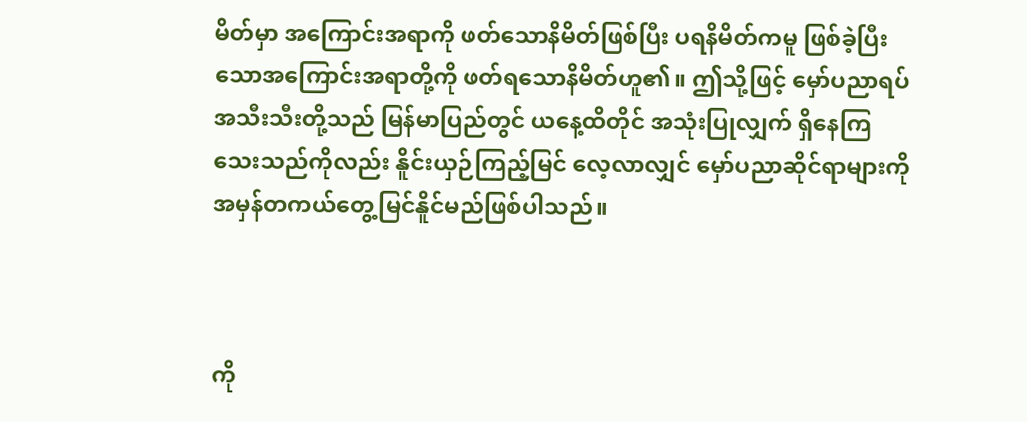မိတ်မှာ အကြောင်းအရာကို ဖတ်သောနိမိတ်ဖြစ်ပြီး ပရနိမိတ်ကမူ ဖြစ်ခဲ့ပြီးသောအကြောင်းအရာတို့ကို ဖတ်ရသောနိမိတ်ဟူ၏။ ဤသို့ဖြင့် မှော်ပညာရပ်အသီးသီးတို့သည် မြန်မာပြည်တွင် ယနေ့ထိတိုင် အသုံးပြုလျှက် ရှိနေကြသေးသည်ကိုလည်း နိူင်းယှဉ်ကြည့်မြင် လေ့လာလျှင် မှော်ပညာဆိုင်ရာများကို အမှန်တကယ်တွေ့မြင်နိူင်မည်ဖြစ်ပါသည်။



ကို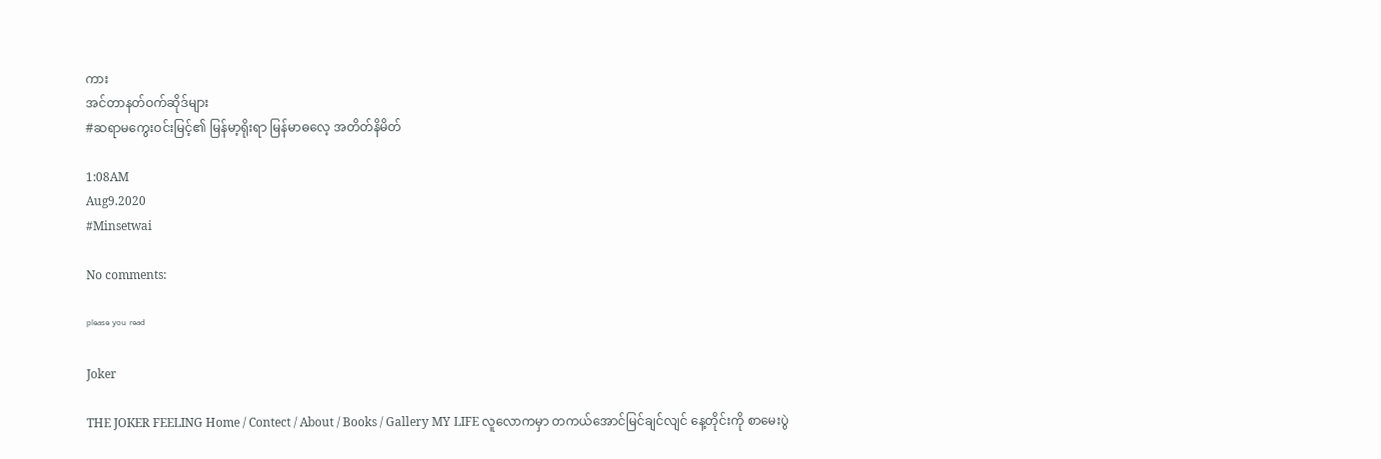ကား
အင်တာနတ်ဝက်ဆိုဒ်များ
#ဆရာမကွေးဝင်းမြင့်၏ မြန်မာ့ရိုးရာ မြန်မာဓလေ့ အတိတ်နိမိတ်

1:08AM
Aug9.2020
#Minsetwai

No comments:

ᵖˡᵉᵃˢᵉ ʸᵒᵘ ʳᵉᵃᵈ

Joker

THE JOKER FEELING Home / Contect / About / Books / Gallery MY LIFE လူလောကမှာ တကယ်အောင်မြင်ချင်လျင် နေ့တိုင်းကို စာမေးပွဲ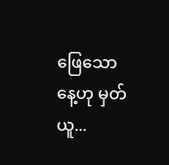ဖြေသောနေ့ဟု မှတ်ယူ...